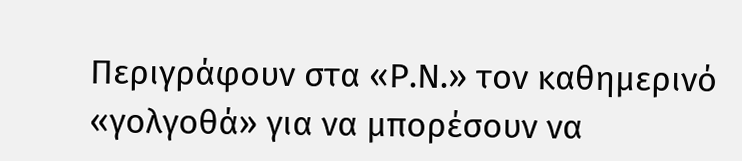Περιγράφουν στα «Ρ.Ν.» τον καθημερινό «γολγοθά» για να μπορέσουν να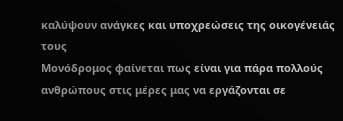καλύψουν ανάγκες και υποχρεώσεις της οικογένειάς τους
Μονόδρομος φαίνεται πως είναι για πάρα πολλούς ανθρώπους στις μέρες μας να εργάζονται σε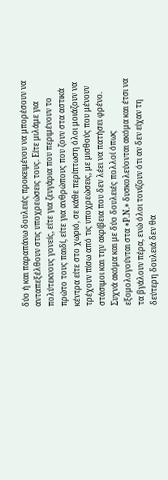δύο ή και παραπάνω δουλειές προκειμένου να μπορέσουν να ανταπεξέλθουν στις υποχρεώσεις τους. Είτε μιλάμε για πολύτεκνους γονείς, είτε για ζευγάρια που περιμένουν το πρώτο τους παιδί, είτε για ανθρώπους που ζουν στα αστικά κέντρα είτε στο χωριό, σε κάθε περίπτωση όλοι μοιάζουν να τρέχουν πίσω από τις υποχρεώσεις, με μισθούς που μένουν στάσιμοι και την ακρίβεια που δεν λέει να πατήσει φρένο. Συχνά ακόμα και με δύο δουλειές πολλοί όπως εξομολογούνται στα «Ρ.Ν.» δυσκολεύονται ακόμα και έτσι να τα βγάλουν πέρα, ενώ όλοι τονίζουν ότι αν δεν είχαν τη δεύτερη δουλειά δεν θα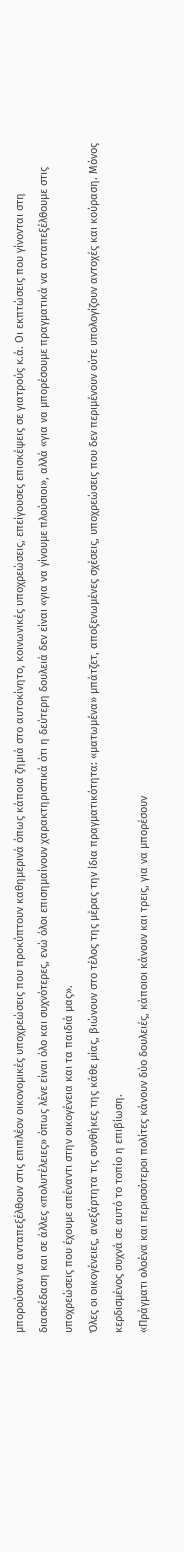μπορούσαν να ανταπεξέλθουν στις επιπλέον οικονομικές υποχρεώσεις που προκύπτουν καθημερινά όπως κάποια ζημιά στο αυτοκίνητο, κοινωνικές υποχρεώσεις, επείγουσες επισκέψεις σε γιατρούς κ.ά. Οι εκπτώσεις που γίνονται στη διασκέδαση και σε άλλες «πολυτέλειες» όπως λένε είναι όλο και συχνότερες, ενώ όλοι επισημαίνουν χαρακτηριστικά ότι η δεύτερη δουλειά δεν είναι «για να γίνουμε πλούσιοι», αλλά «για να μπορέσουμε πραγματικά να ανταπεξέλθουμε στις υποχρεώσεις που έχουμε απέναντι στην οικογένεια και τα παιδιά μας».
Όλες οι οικογένειες, ανεξάρτητα τις συνθήκες της κάθε μίας, βιώνουν στο τέλος της μέρας την ίδια πραγματικότητα: «ματωμένα» μπάτζετ, αποξενωμένες σχέσεις, υποχρεώσεις που δεν περιμένουν ούτε υπολογίζουν αντοχές και κούραση. Μόνος κερδισμένος συχνά σε αυτό το τοπίο η επιβίωση.
«Πράγματι ολοένα και περισσότεροι πολίτες κάνουν δύο δουλειές, κάποιοι κάνουν και τρεις, για να μπορέσουν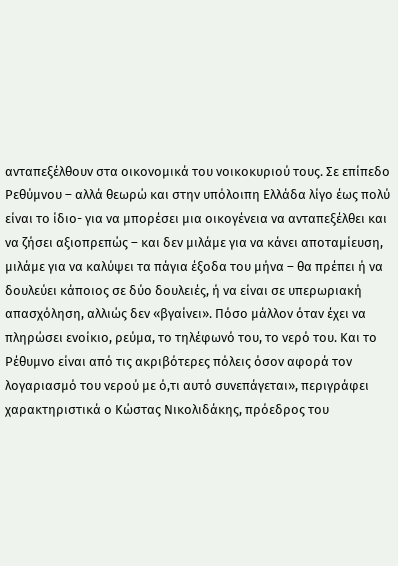ανταπεξέλθουν στα οικονομικά του νοικοκυριού τους. Σε επίπεδο Ρεθύμνου – αλλά θεωρώ και στην υπόλοιπη Ελλάδα λίγο έως πολύ είναι το ίδιο- για να μπορέσει μια οικογένεια να ανταπεξέλθει και να ζήσει αξιοπρεπώς – και δεν μιλάμε για να κάνει αποταμίευση, μιλάμε για να καλύψει τα πάγια έξοδα του μήνα – θα πρέπει ή να δουλεύει κάποιος σε δύο δουλειές, ή να είναι σε υπερωριακή απασχόληση, αλλιώς δεν «βγαίνει». Πόσο μάλλον όταν έχει να πληρώσει ενοίκιο, ρεύμα, το τηλέφωνό του, το νερό του. Και το Ρέθυμνο είναι από τις ακριβότερες πόλεις όσον αφορά τον λογαριασμό του νερού με ό,τι αυτό συνεπάγεται», περιγράφει χαρακτηριστικά ο Κώστας Νικολιδάκης, πρόεδρος του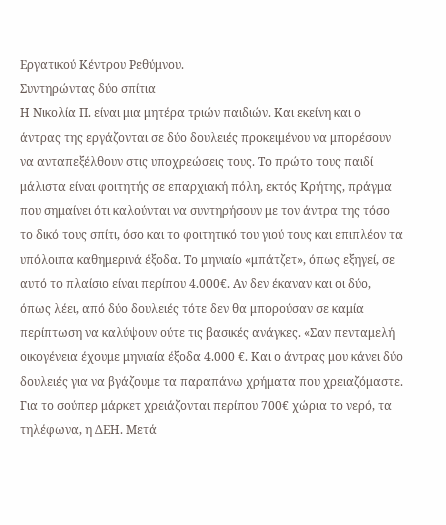Εργατικού Κέντρου Ρεθύμνου.
Συντηρώντας δύο σπίτια
Η Νικολία Π. είναι μια μητέρα τριών παιδιών. Και εκείνη και ο άντρας της εργάζονται σε δύο δουλειές προκειμένου να μπορέσουν να ανταπεξέλθουν στις υποχρεώσεις τους. Το πρώτο τους παιδί μάλιστα είναι φοιτητής σε επαρχιακή πόλη, εκτός Κρήτης, πράγμα που σημαίνει ότι καλούνται να συντηρήσουν με τον άντρα της τόσο το δικό τους σπίτι, όσο και το φοιτητικό του γιού τους και επιπλέον τα υπόλοιπα καθημερινά έξοδα. Το μηνιαίο «μπάτζετ», όπως εξηγεί, σε αυτό το πλαίσιο είναι περίπου 4.000€. Αν δεν έκαναν και οι δύο, όπως λέει, από δύο δουλειές τότε δεν θα μπορούσαν σε καμία περίπτωση να καλύψουν ούτε τις βασικές ανάγκες. «Σαν πενταμελή οικογένεια έχουμε μηνιαία έξοδα 4.000 €. Και ο άντρας μου κάνει δύο δουλειές για να βγάζουμε τα παραπάνω χρήματα που χρειαζόμαστε. Για το σούπερ μάρκετ χρειάζονται περίπου 700€ χώρια το νερό, τα τηλέφωνα, η ΔΕΗ. Μετά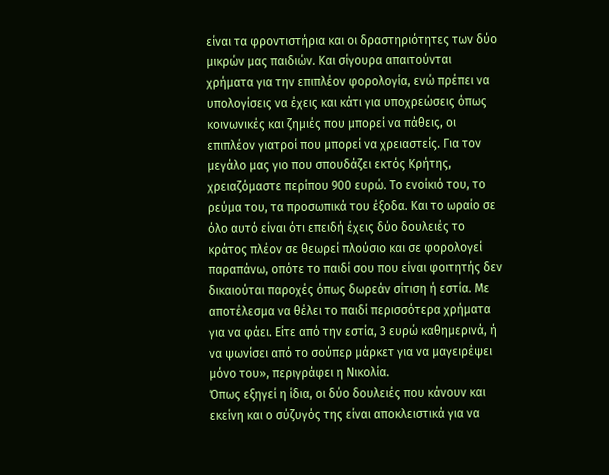είναι τα φροντιστήρια και οι δραστηριότητες των δύο μικρών μας παιδιών. Και σίγουρα απαιτούνται χρήματα για την επιπλέον φορολογία, ενώ πρέπει να υπολογίσεις να έχεις και κάτι για υποχρεώσεις όπως κοινωνικές και ζημιές που μπορεί να πάθεις, οι επιπλέον γιατροί που μπορεί να χρειαστείς. Για τον μεγάλο μας γιο που σπουδάζει εκτός Κρήτης, χρειαζόμαστε περίπου 900 ευρώ. Το ενοίκιό του, το ρεύμα του, τα προσωπικά του έξοδα. Και το ωραίο σε όλο αυτό είναι ότι επειδή έχεις δύο δουλειές το κράτος πλέον σε θεωρεί πλούσιο και σε φορολογεί παραπάνω, οπότε το παιδί σου που είναι φοιτητής δεν δικαιούται παροχές όπως δωρεάν σίτιση ή εστία. Με αποτέλεσμα να θέλει το παιδί περισσότερα χρήματα για να φάει. Είτε από την εστία, 3 ευρώ καθημερινά, ή να ψωνίσει από το σούπερ μάρκετ για να μαγειρέψει μόνο του», περιγράφει η Νικολία.
Όπως εξηγεί η ίδια, οι δύο δουλειές που κάνουν και εκείνη και ο σύζυγός της είναι αποκλειστικά για να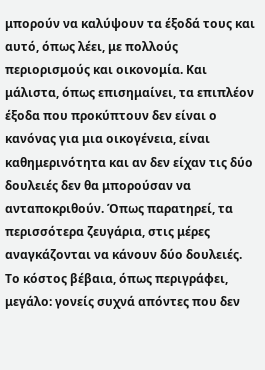μπορούν να καλύψουν τα έξοδά τους και αυτό, όπως λέει, με πολλούς περιορισμούς και οικονομία. Και μάλιστα, όπως επισημαίνει, τα επιπλέον έξοδα που προκύπτουν δεν είναι ο κανόνας για μια οικογένεια, είναι καθημερινότητα και αν δεν είχαν τις δύο δουλειές δεν θα μπορούσαν να ανταποκριθούν. Όπως παρατηρεί, τα περισσότερα ζευγάρια, στις μέρες αναγκάζονται να κάνουν δύο δουλειές. Το κόστος βέβαια, όπως περιγράφει, μεγάλο: γονείς συχνά απόντες που δεν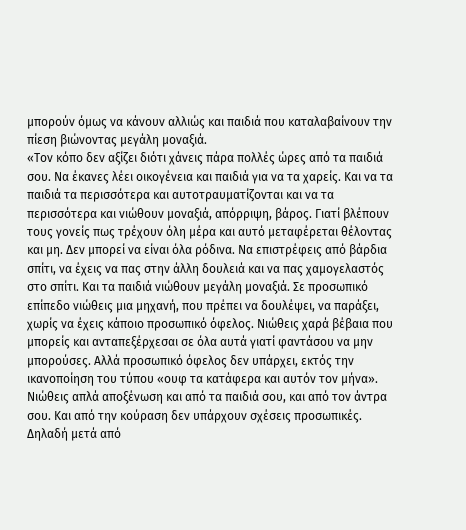μπορούν όμως να κάνουν αλλιώς και παιδιά που καταλαβαίνουν την πίεση βιώνοντας μεγάλη μοναξιά.
«Τον κόπο δεν αξίζει διότι χάνεις πάρα πολλές ώρες από τα παιδιά σου. Να έκανες λέει οικογένεια και παιδιά για να τα χαρείς. Και να τα παιδιά τα περισσότερα και αυτοτραυματίζονται και να τα περισσότερα και νιώθουν μοναξιά, απόρριψη, βάρος. Γιατί βλέπουν τους γονείς πως τρέχουν όλη μέρα και αυτό μεταφέρεται θέλοντας και μη. Δεν μπορεί να είναι όλα ρόδινα. Να επιστρέφεις από βάρδια σπίτι, να έχεις να πας στην άλλη δουλειά και να πας χαμογελαστός στο σπίτι. Και τα παιδιά νιώθουν μεγάλη μοναξιά. Σε προσωπικό επίπεδο νιώθεις μια μηχανή, που πρέπει να δουλέψει, να παράξει, χωρίς να έχεις κάποιο προσωπικό όφελος. Νιώθεις χαρά βέβαια που μπορείς και ανταπεξέρχεσαι σε όλα αυτά γιατί φαντάσου να μην μπορούσες. Αλλά προσωπικό όφελος δεν υπάρχει, εκτός την ικανοποίηση του τύπου «ουφ τα κατάφερα και αυτόν τον μήνα». Νιώθεις απλά αποξένωση και από τα παιδιά σου, και από τον άντρα σου. Και από την κούραση δεν υπάρχουν σχέσεις προσωπικές. Δηλαδή μετά από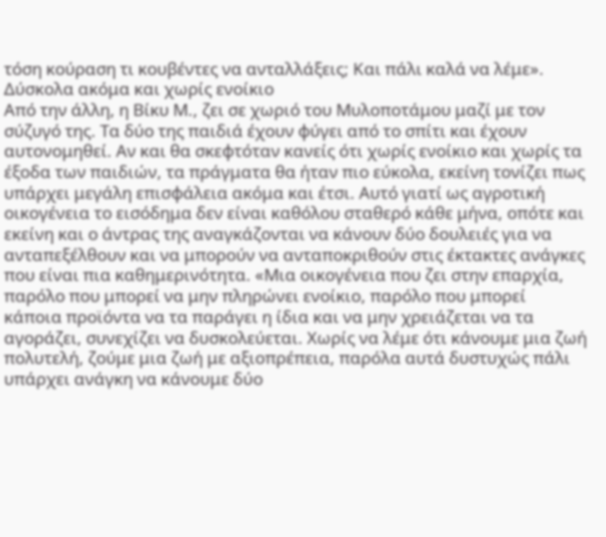τόση κούραση τι κουβέντες να ανταλλάξεις; Και πάλι καλά να λέμε».
Δύσκολα ακόμα και χωρίς ενοίκιο
Από την άλλη, η Βίκυ Μ., ζει σε χωριό του Μυλοποτάμου μαζί με τον σύζυγό της. Τα δύο της παιδιά έχουν φύγει από το σπίτι και έχουν αυτονομηθεί. Αν και θα σκεφτόταν κανείς ότι χωρίς ενοίκιο και χωρίς τα έξοδα των παιδιών, τα πράγματα θα ήταν πιο εύκολα, εκείνη τονίζει πως υπάρχει μεγάλη επισφάλεια ακόμα και έτσι. Αυτό γιατί ως αγροτική οικογένεια το εισόδημα δεν είναι καθόλου σταθερό κάθε μήνα, οπότε και εκείνη και ο άντρας της αναγκάζονται να κάνουν δύο δουλειές για να ανταπεξέλθουν και να μπορούν να ανταποκριθούν στις έκτακτες ανάγκες που είναι πια καθημερινότητα. «Μια οικογένεια που ζει στην επαρχία, παρόλο που μπορεί να μην πληρώνει ενοίκιο, παρόλο που μπορεί κάποια προϊόντα να τα παράγει η ίδια και να μην χρειάζεται να τα αγοράζει, συνεχίζει να δυσκολεύεται. Χωρίς να λέμε ότι κάνουμε μια ζωή πολυτελή, ζούμε μια ζωή με αξιοπρέπεια, παρόλα αυτά δυστυχώς πάλι υπάρχει ανάγκη να κάνουμε δύο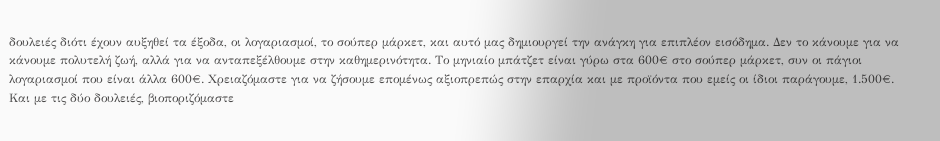δουλειές διότι έχουν αυξηθεί τα έξοδα, οι λογαριασμοί, το σούπερ μάρκετ, και αυτό μας δημιουργεί την ανάγκη για επιπλέον εισόδημα. Δεν το κάνουμε για να κάνουμε πολυτελή ζωή, αλλά για να ανταπεξέλθουμε στην καθημερινότητα. Το μηνιαίο μπάτζετ είναι γύρω στα 600€ στο σούπερ μάρκετ, συν οι πάγιοι λογαριασμοί που είναι άλλα 600€. Χρειαζόμαστε για να ζήσουμε επομένως αξιοπρεπώς στην επαρχία και με προϊόντα που εμείς οι ίδιοι παράγουμε, 1.500€. Και με τις δύο δουλειές, βιοποριζόμαστε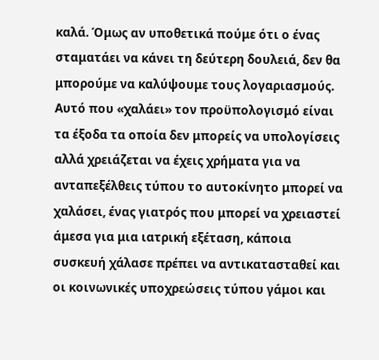καλά. Όμως αν υποθετικά πούμε ότι ο ένας σταματάει να κάνει τη δεύτερη δουλειά, δεν θα μπορούμε να καλύψουμε τους λογαριασμούς. Αυτό που «χαλάει» τον προϋπολογισμό είναι τα έξοδα τα οποία δεν μπορείς να υπολογίσεις αλλά χρειάζεται να έχεις χρήματα για να ανταπεξέλθεις τύπου το αυτοκίνητο μπορεί να χαλάσει, ένας γιατρός που μπορεί να χρειαστεί άμεσα για μια ιατρική εξέταση, κάποια συσκευή χάλασε πρέπει να αντικατασταθεί και οι κοινωνικές υποχρεώσεις τύπου γάμοι και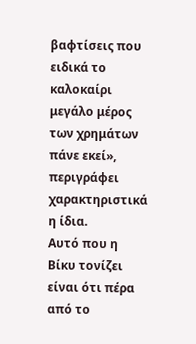βαφτίσεις που ειδικά το καλοκαίρι μεγάλο μέρος των χρημάτων πάνε εκεί», περιγράφει χαρακτηριστικά η ίδια.
Αυτό που η Βίκυ τονίζει είναι ότι πέρα από το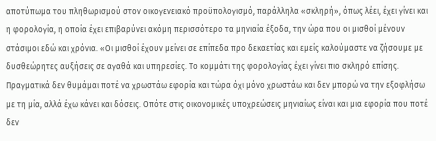αποτύπωμα του πληθωρισμού στον οικογενειακό προϋπολογισμό, παράλληλα «σκληρή», όπως λέει, έχει γίνει και η φορολογία, η οποία έχει επιβαρύνει ακόμη περισσότερο τα μηνιαία έξοδα, την ώρα που οι μισθοί μένουν στάσιμοι εδώ και χρόνια. «Οι μισθοί έχουν μείνει σε επίπεδα προ δεκαετίας και εμείς καλούμαστε να ζήσουμε με δυσθεώρητες αυξήσεις σε αγαθά και υπηρεσίες. Το κομμάτι της φορολογίας έχει γίνει πιο σκληρό επίσης. Πραγματικά δεν θυμάμαι ποτέ να χρωστάω εφορία και τώρα όχι μόνο χρωστάω και δεν μπορώ να την εξοφλήσω με τη μία, αλλά έχω κάνει και δόσεις. Οπότε στις οικονομικές υποχρεώσεις μηνιαίως είναι και μια εφορία που ποτέ δεν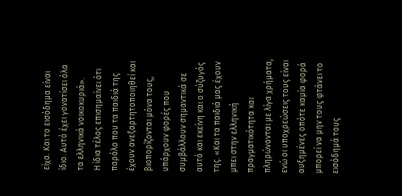είχα. Και το εισόδημα είναι ίδιο. Αυτό έχει γονατίσει όλα τα ελληνικά νοικοκυριά».
Η ίδια τέλος επισημαίνει ότι παρόλο που τα παιδιά της έχουν ανεξαρτητοποιηθεί και βιοπορίζονται μόνα τους, υπάρχουν φορές που συμβάλλουν σημαντικά σε αυτό και εκείνη και ο σύζυγός της. «Και τα παιδιά μας έχουν μπει στην ελληνική πραγματικότητα και πληρώνονται με λίγα χρήματα, ενώ οι υποχρεώσεις τους είναι αυξημένες οπότε καμία φορά μπορεί να μην τους φτάνει το εισόδημά τους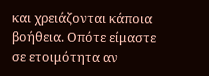και χρειάζονται κάποια βοήθεια. Οπότε είμαστε σε ετοιμότητα αν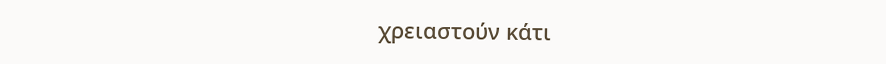χρειαστούν κάτι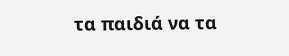τα παιδιά να τα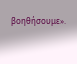βοηθήσουμε».